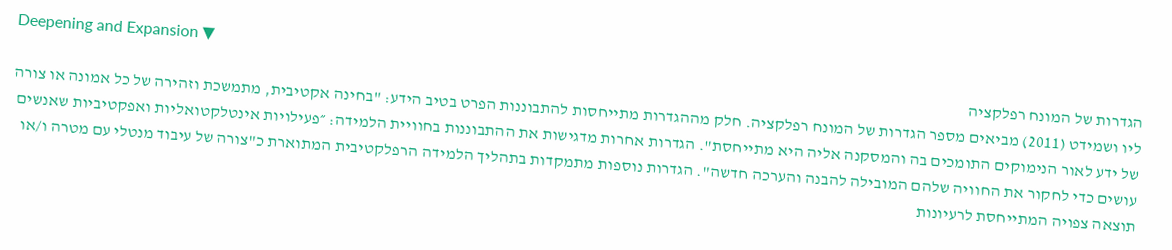Deepening and Expansion ▼
הגדרות של המונח רפלקציה
ליו ושמידט (2011) מביאים מספר הגדרות של המונח רפלקציה. חלק מההגדרות מתייחסות להתבוננות הפרט בטיב הידע: "בחינה אקטיבית, מתמשכת וזהירה של כל אמונה או צורה של ידע לאור הנימוקים התומכים בה והמסקנה אליה היא מתייחסת". הגדרות אחרות מדגישות את ההתבוננות בחוויית הלמידה: ״פעילויות אינטלקטואליות ואפקטיביות שאנשים עושים כדי לחקור את החוויה שלהם המובילה להבנה והערכה חדשה". הגדרות נוספות מתמקדות בתהליך הלמידה הרפלקטיבית המתוארת כ"צורה של עיבוד מנטלי עם מטרה ו/או תוצאה צפויה המתייחסת לרעיונות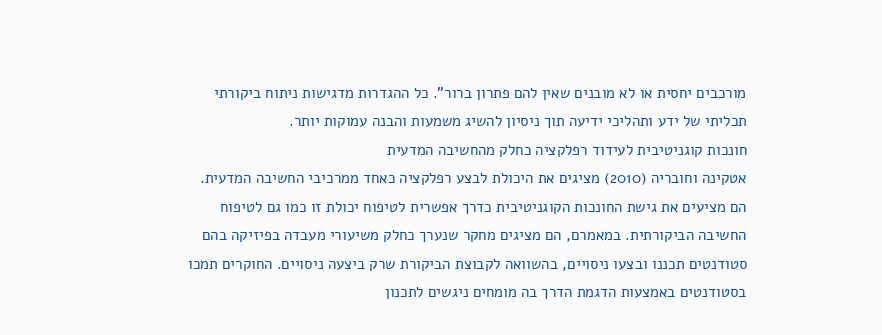מורכבים יחסית או לא מובנים שאין להם פתרון ברור". כל ההגדרות מדגישות ניתוח ביקורתי תכליתי של ידע ותהליכי ידיעה תוך ניסיון להשיג משמעות והבנה עמוקות יותר.
חונכות קוגניטיבית לעידוד רפלקציה כחלק מהחשיבה המדעית
אטקינה וחובריה (2010) מציגים את היכולת לבצע רפלקציה כאחד ממרכיבי החשיבה המדעית. הם מציעים את גישת החונכות הקוגניטיבית כדרך אפשרית לטיפוח יכולת זו כמו גם לטיפוח החשיבה הביקורתית. במאמרם, הם מציגים מחקר שנערך כחלק משיעורי מעבדה בפיזיקה בהם סטודנטים תכננו ובצעו ניסויים, בהשוואה לקבוצת הביקורת שרק ביצעה ניסויים. החוקרים תמכו בסטודנטים באמצעות הדגמת הדרך בה מומחים ניגשים לתכנון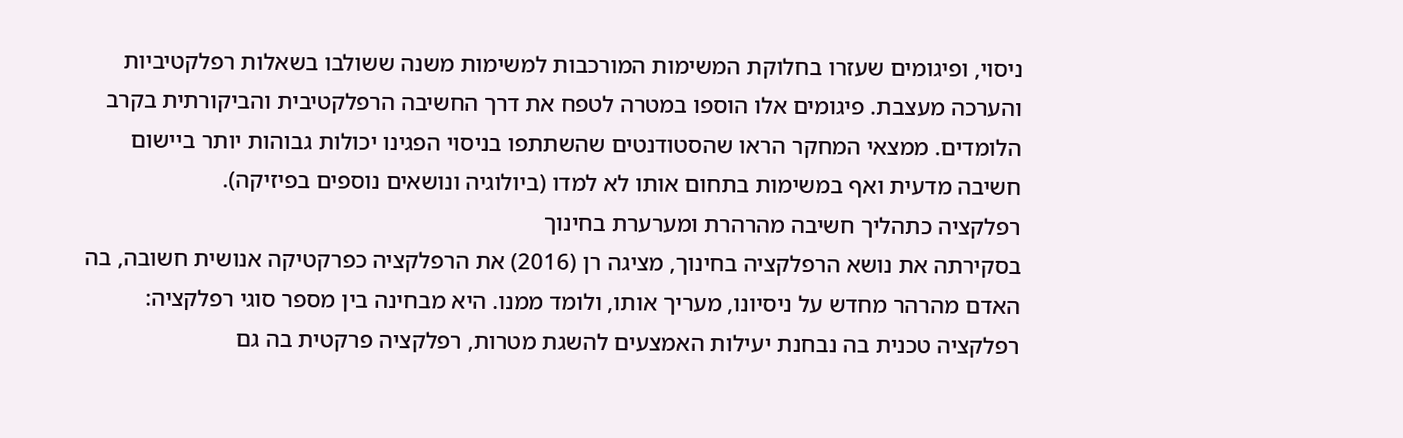ניסוי, ופיגומים שעזרו בחלוקת המשימות המורכבות למשימות משנה ששולבו בשאלות רפלקטיביות והערכה מעצבת. פיגומים אלו הוספו במטרה לטפח את דרך החשיבה הרפלקטיבית והביקורתית בקרב הלומדים. ממצאי המחקר הראו שהסטודנטים שהשתתפו בניסוי הפגינו יכולות גבוהות יותר ביישום חשיבה מדעית ואף במשימות בתחום אותו לא למדו (ביולוגיה ונושאים נוספים בפיזיקה).
רפלקציה כתהליך חשיבה מהרהרת ומערערת בחינוך
בסקירתה את נושא הרפלקציה בחינוך, מציגה רן (2016) את הרפלקציה כפרקטיקה אנושית חשובה, בה האדם מהרהר מחדש על ניסיונו, מעריך אותו, ולומד ממנו. היא מבחינה בין מספר סוגי רפלקציה: רפלקציה טכנית בה נבחנת יעילות האמצעים להשגת מטרות, רפלקציה פרקטית בה גם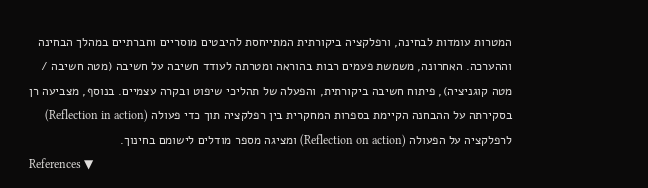המטרות עומדות לבחינה, ורפלקציה ביקורתית המתייחסת להיבטים מוסריים וחברתיים במהלך הבחינה וההערכה. האחרונה, משמשת פעמים רבות בהוראה ומטרתה לעודד חשיבה על חשיבה (מטה חשיבה / מטה קוגניציה), פיתוח חשיבה ביקורתית, והפעלה של תהליכי שיפוט ובקרה עצמיים. בנוסף, מצביעה רן בסקירתה על ההבחנה הקיימת בספרות המחקרית בין רפלקציה תוך כדי פעולה (Reflection in action) לרפלקציה על הפעולה (Reflection on action) ומציגה מספר מודלים לישומם בחינוך.
References ▼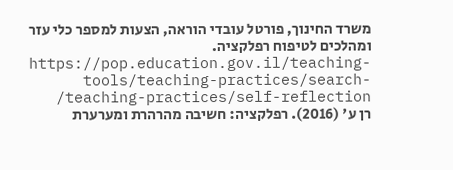משרד החינוך, פורטל עובדי הוראה, הצעות למספר כלי עזר ומהלכים לטיפוח רפלקציה. https://pop.education.gov.il/teaching-tools/teaching-practices/search-teaching-practices/self-reflection/
רן ע' (2016). רפלקציה: חשיבה מהרהרת ומערערת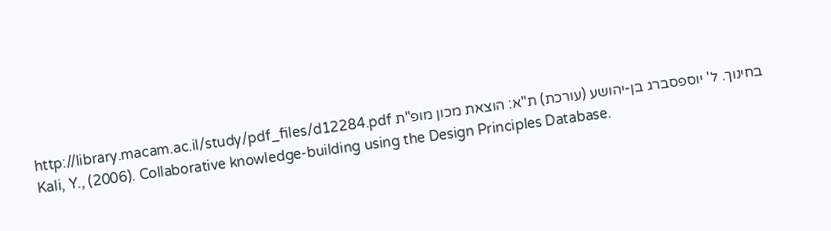בחינוך. ל' יוספסברג בן-יהושע (עורכת) ת"א: הוצאת מכון מופ"ת http://library.macam.ac.il/study/pdf_files/d12284.pdf
Kali, Y., (2006). Collaborative knowledge-building using the Design Principles Database.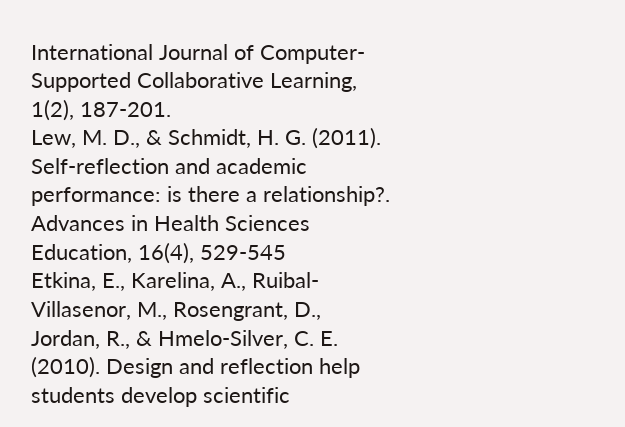International Journal of Computer-Supported Collaborative Learning, 1(2), 187-201.
Lew, M. D., & Schmidt, H. G. (2011). Self-reflection and academic performance: is there a relationship?. Advances in Health Sciences Education, 16(4), 529-545
Etkina, E., Karelina, A., Ruibal-Villasenor, M., Rosengrant, D., Jordan, R., & Hmelo-Silver, C. E. (2010). Design and reflection help students develop scientific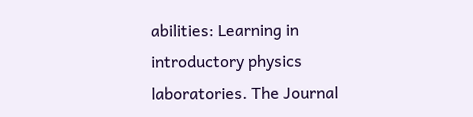abilities: Learning in introductory physics laboratories. The Journal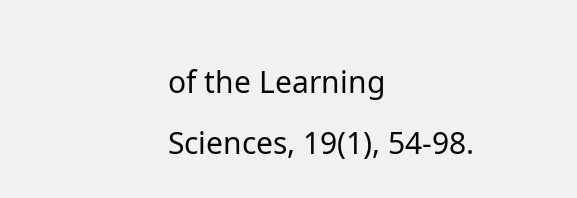of the Learning Sciences, 19(1), 54-98.